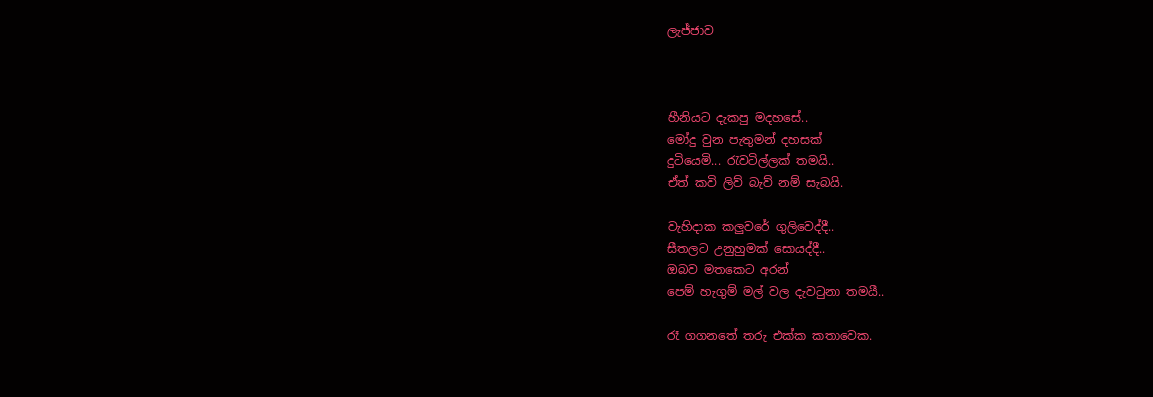ලැජ්ජාව



හීනියට දැකපු මදහසේ..
මෝදු වුන පැතුමන් දහසක්
දුටියෙමි... රැවටිල්ලක් තමයි..
ඒත් කවි ලිව් බැව් නම් සැබයි.

වැහිදාක කලුවරේ ගුලිවෙද්දී..
සීතලට උනුහුමක් සොයද්දී..
ඔබව මතකෙට අරන්
පෙම් හැගුම් මල් වල දැවටුනා තමයී..

රෑ ගගනතේ තරු එක්ක කතාවෙක.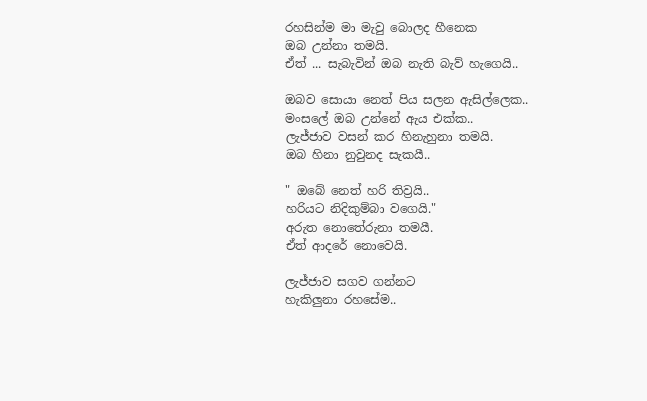රහසින්ම මා මැවු බොලද හීනෙක
ඔබ උන්නා තමයි.
ඒත් ... සැබැවින් ඔබ නැති බැව් හැගෙයි..

ඔබව සොයා නෙත් පිය සලන ඇසිල්ලෙක..
මංසලේ ඔබ උන්නේ ඇය එක්ක..
ලැජ්ජාව වසන් කර හිනැහුනා තමයි.
ඔබ හිනා නුවුනද සැකයී..

" ඔබේ නෙත් හරි තිව්‍රයි..
හරියට නිදිකුම්බා වගෙයි."
අරුත නොතේරුනා තමයී.
ඒත් ආදරේ නොවෙයි.

ලැජ්ජාව සගව ගන්නට
හැකිලුනා රහසේම..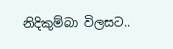නිදිකුම්බා විලසට..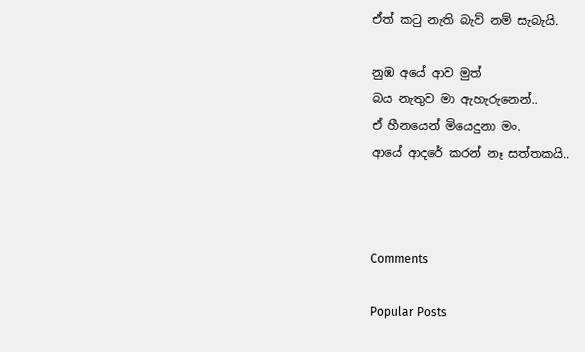ඒත් කටු නැති බැව් නම් සැබැයි.

නුඹ අයේ ආව මුත්
බය නැතුව මා ඇහැරුනෙන්..
ඒ හීනයෙන් මියෙදුනා මං.
ආයේ ආදරේ කරන් නෑ සත්තකයි..



Comments

Popular Posts